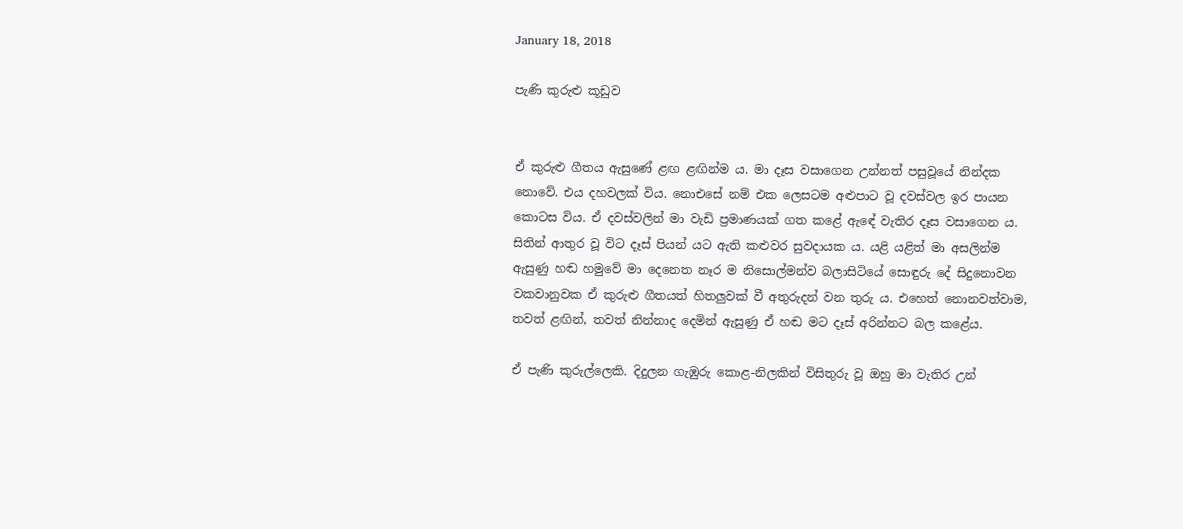January 18, 2018

පැණි කුරුළු කූඩුව


ඒ කුරුළු ගීතය ඇසුණේ ළඟ ළඟින්ම ය. මා දෑස වසාගෙන උන්නත් පසුවූයේ නින්දක නොවේ. එය දහවලක් විය. නොඑසේ නම් එක ලෙසටම අළුපාට වූ දවස්වල ඉර පායන කොටස විය. ඒ දවස්වලින් මා වැඩි ප්‍රමාණයක් ගත කළේ ඇඳේ වැතිර දෑස වසාගෙන ය. සිතින් ආතුර වූ විට දෑස් පියන් යට ඇති කළුවර සුවදායක ය. යළි යළිත් මා අසලින්ම ඇසුණු හඬ හමුවේ මා දෙනෙත නෑර ම නිසොල්මන්ව බලාසිටියේ සොඳුරු දේ සිදුනොවන වකවානුවක ඒ කුරුළු ගීතයත් හිතලුවක් වී අතුරුදන් වන තුරු ය. එහෙත් නොනවත්වාම, තවත් ළඟින්, තවත් නින්නාද දෙමින් ඇසුණු ඒ හඬ මට දෑස් අරින්නට බල කළේය.

ඒ පැණි කුරුල්ලෙකි. දිදුලන ගැඹුරු කොළ-නිලකින් විසිතුරු වූ ඔහු මා වැතිර උන්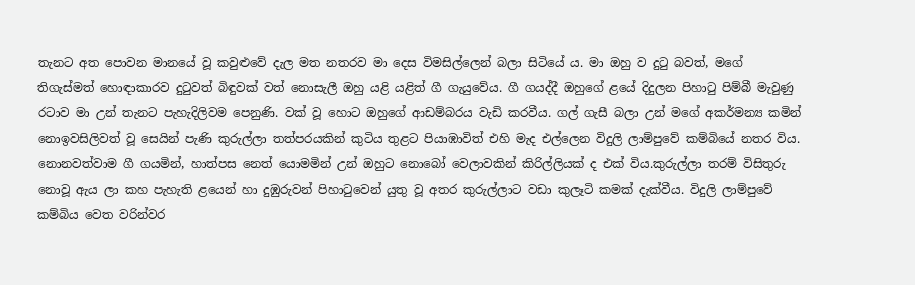තැනට අත පොවන මානයේ වූ කවුළුවේ දැල මත නතරව මා දෙස විමසිල්ලෙන් බලා සිටියේ ය. මා ඔහු ව දුටු බවත්, මගේ තිගැස්මත් හොඳාකාරව දුටුවත් බිඳුවක් වත් නොසැලී ඔහු යළි යළිත් ගී ගැයුවේය. ගී ගයද්දී ඔහුගේ ළයේ දිදුලන පිහාටු පිම්බී මැවුණු රටාව මා උන් තැනට පැහැදිලිවම පෙනුණි. වක් වූ හොට ඔහුගේ ආඩම්බරය වැඩි කරවීය. ගල් ගැසී බලා උන් මගේ අකර්මන්‍ය කමින් නොඉවසිලිවත් වූ සෙයින් පැණි කුරුල්ලා තත්පරයකින් කුටිය තුළට පියාඹාවිත් එහි මැද එල්ලෙන විදුලි ලාම්පුවේ කම්බියේ නතර විය. නොනවත්වාම ගී ගයමින්, හාත්පස නෙත් යොමමින් උන් ඔහුට නොබෝ වෙලාවකින් කිරිල්ලියක් ද එක් විය.කුරුල්ලා තරම් විසිතුරු නොවූ ඇය ලා කහ පැහැති ළයෙන් හා දුඹුරුවන් පිහාටුවෙන් යුතු වූ අතර කුරුල්ලාට වඩා කුලෑටි කමක් දැක්වීය. විදුලි ලාම්පුවේ කම්බිය වෙත වරින්වර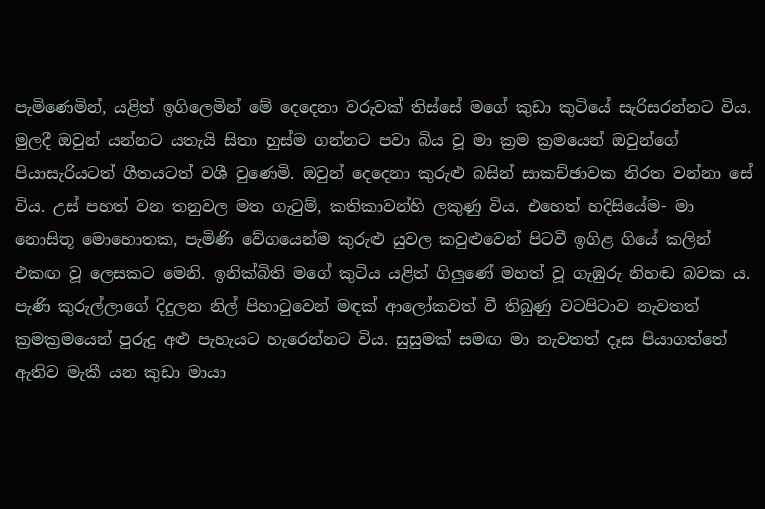පැමිණෙමින්, යළිත් ඉගිලෙමින් මේ දෙදෙනා වරුවක් තිස්සේ මගේ කුඩා කුටියේ සැරිසරන්නට විය. මුලදී ඔවුන් යන්නට යතැයි සිතා හුස්ම ගන්නට පවා බිය වූ මා ක්‍රම ක්‍රමයෙන් ඔවුන්ගේ පියාසැරියටත් ගීතයටත් වශී වුණෙමි. ඔවුන් දෙදෙනා කුරුළු බසින් සාකච්ඡාවක නිරත වන්නා සේ විය. උස් පහත් වන තනුවල මත ගැටුම්, කතිකාවන්හි ලකුණු විය. එහෙත් හදිසියේම- මා නොසිතූ මොහොතක, පැමිණි වේගයෙන්ම කුරුළු යුවල කවුළුවෙන් පිටවී ඉගිළ ගියේ කලින් එකඟ වූ ලෙසකට මෙනි. ඉනික්බිති මගේ කුටිය යළිත් ගිලුණේ මහත් වූ ගැඹුරු නිහඬ බවක ය. පැණි කුරුල්ලාගේ දිදුලන නිල් පිහාටුවෙන් මඳක් ආලෝකවත් වී තිබුණු වටපිටාව නැවතත් ක්‍රමක්‍රමයෙන් පුරුදු අළු පැහැයට හැරෙන්නට විය. සුසුමක් සමඟ මා නැවතත් දෑස පියාගත්තේ ඇතිව මැකී යන කුඩා මායා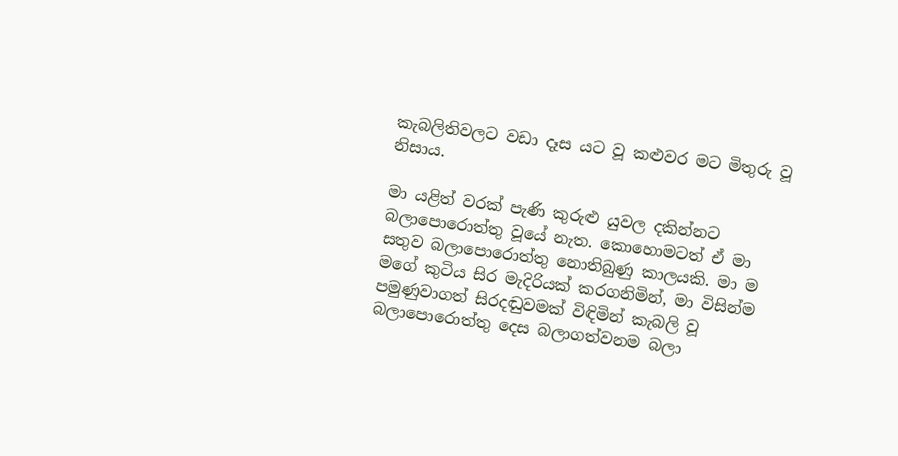කැබලිතිවලට වඩා දෑස යට වූ කළුවර මට මිතුරු වූ නිසාය.

මා යළිත් වරක් පැණි කුරුළු යුවල දකින්නට බලාපොරොත්තු වූයේ නැත. කොහොමටත් ඒ මා සතුව බලාපොරොත්තු නොතිබුණු කාලයකි. මා ම මගේ කුටිය සිර මැදිරියක් කරගනිමින්, මා විසින්ම පමුණුවාගත් සිරදඬුවමක් විඳිමින් කැබලි වූ බලාපොරොත්තු දෙස බලාගත්වනම බලා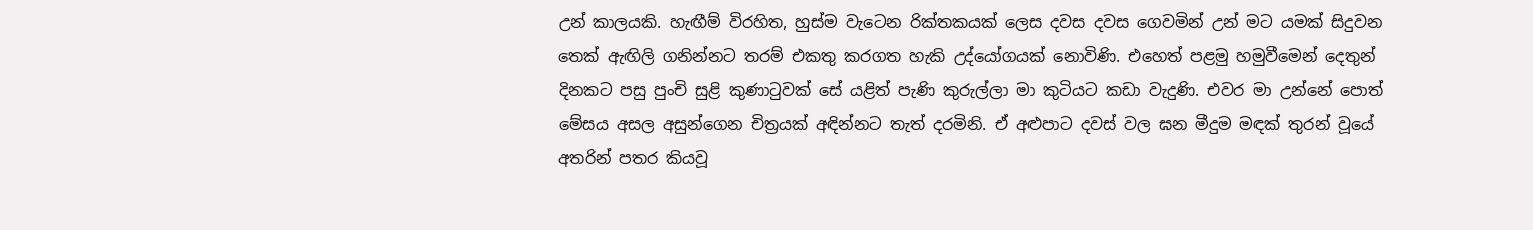උන් කාලයකි. හැඟීම් විරහිත, හුස්ම වැටෙන රික්තකයක් ලෙස දවස දවස ගෙවමින් උන් මට යමක් සිදුවන තෙක් ඇඟිලි ගනින්නට තරම් එකතු කරගත හැකි උද්යෝගයක් නොවිණි. එහෙත් පළමු හමුවීමෙන් දෙතුන් දිනකට පසු පුංචි සුළි කුණාටුවක් සේ යළිත් පැණි කුරුල්ලා මා කුටියට කඩා වැදුණි. එවර මා උන්නේ පොත් මේසය අසල අසුන්ගෙන චිත්‍රයක් අඳින්නට තැත් දරමිනි. ඒ අළුපාට දවස් වල ඝන මීදුම මඳක් තුරන් වූයේ අතරින් පතර කියවූ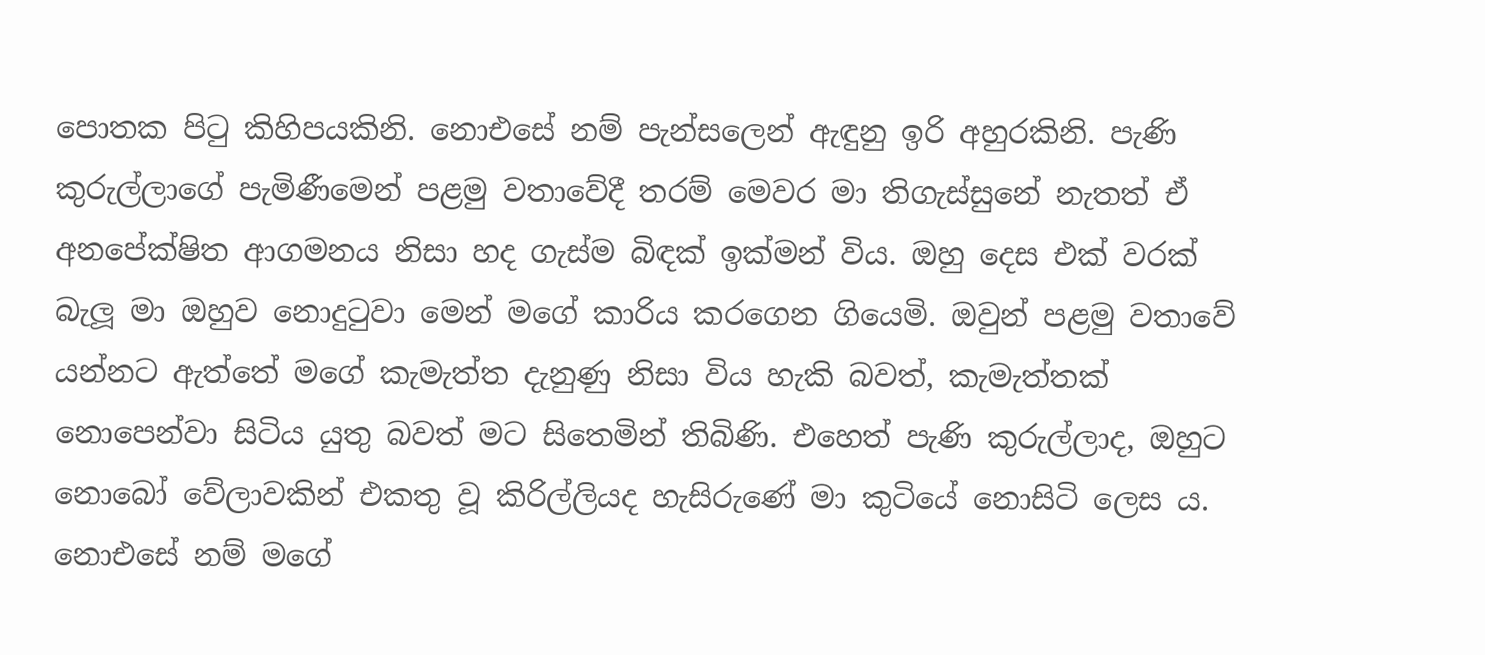පොතක පිටු කිහිපයකිනි. නොඑසේ නම් පැන්සලෙන් ඇඳුනු ඉරි අහුරකිනි. පැණි කුරුල්ලාගේ පැමිණීමෙන් පළමු වතාවේදී තරම් මෙවර මා තිගැස්සුනේ නැතත් ඒ අනපේක්ෂිත ආගමනය නිසා හද ගැස්ම බිඳක් ඉක්මන් විය. ඔහු දෙස එක් වරක් බැලූ මා ඔහුව නොදුටුවා මෙන් මගේ කාරිය කරගෙන ගියෙමි. ඔවුන් පළමු වතාවේ යන්නට ඇත්තේ මගේ කැමැත්ත දැනුණු නිසා විය හැකි බවත්, කැමැත්තක් නොපෙන්වා සිටිය යුතු බවත් මට සිතෙමින් තිබිණි. එහෙත් පැණි කුරුල්ලාද, ඔහුට නොබෝ වේලාවකින් එකතු වූ කිරිල්ලියද හැසිරුණේ මා කුටියේ නොසිටි ලෙස ය. නොඑසේ නම් මගේ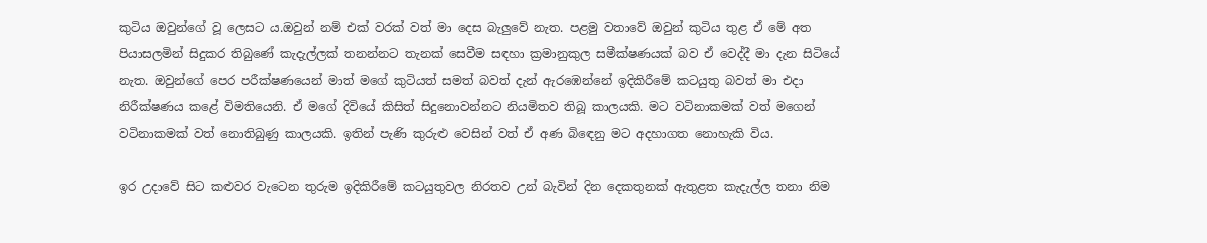කුටිය ඔවුන්ගේ වූ ලෙසට ය.ඔවුන් නම් එක් වරක් වත් මා දෙස බැලුවේ නැත. පළමු වතාවේ ඔවුන් කුටිය තුළ ඒ මේ අත පියාසලමින් සිදුකර තිබුණේ කැදැල්ලක් තනන්නට තැනක් සෙවීම සඳහා ක්‍රමානුකුල සමීක්ෂණයක් බව ඒ වෙද්දී මා දැන සිටියේ නැත. ඔවුන්ගේ පෙර පරීක්ෂණයෙන් මාත් මගේ කුටියත් සමත් බවත් දැන් ඇරඹෙන්නේ ඉදිකිරීමේ කටයුතු බවත් මා එදා නිරීක්ෂණය කළේ විමතියෙනි. ඒ මගේ දිවියේ කිසිත් සිදුනොවන්නට නියමිතව තිබූ කාලයකි. මට වටිනාකමක් වත් මගෙන් වටිනාකමක් වත් නොතිබුණු කාලයකි. ඉතින් පැණි කුරුළු වෙසින් වත් ඒ අණ බිඳෙනු මට අදහාගත නොහැකි විය.

ඉර උදාවේ සිට කළුවර වැටෙන තුරුම ඉදිකිරීමේ කටයුතුවල නිරතව උන් බැවින් දින දෙකතුනක් ඇතුළත කැදැල්ල තනා නිම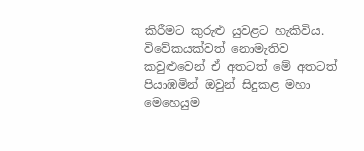කිරීමට කුරුළු යුවළට හැකිවිය. විවේකයක්වත් නොමැතිව කවුළුවෙන් ඒ අතටත් මේ අතටත් පියාඹමින් ඔවුන් සිදුකළ මහා මෙහෙයුම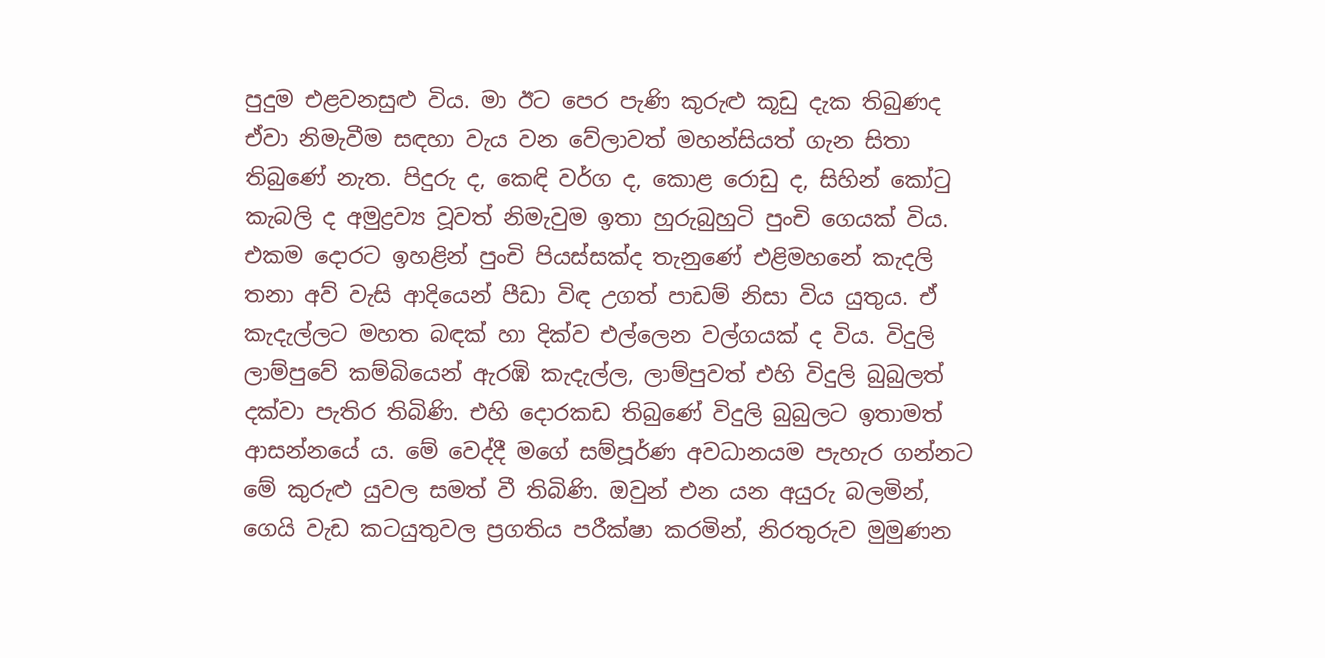පුදුම එළවනසුළු විය. මා ඊට පෙර පැණි කුරුළු කූඩු දැක තිබුණද ඒවා නිමැවීම සඳහා වැය වන වේලාවත් මහන්සියත් ගැන සිතා තිබුණේ නැත. පිදුරු ද, කෙඳි වර්ග ද, කොළ රොඩු ද, සිහින් කෝටු කැබලි ද අමුද්‍රව්‍ය වූවත් නිමැවුම ඉතා හුරුබුහුටි පුංචි ගෙයක් විය. එකම දොරට ඉහළින් පුංචි පියස්සක්ද තැනුණේ එළිමහනේ කැදලි තනා අව් වැසි ආදියෙන් පීඩා විඳ උගත් පාඩම් නිසා විය යුතුය. ඒ කැදැල්ලට මහත බඳක් හා දික්ව එල්ලෙන වල්ගයක් ද විය. විදුලි ලාම්පුවේ කම්බියෙන් ඇරඹි කැදැල්ල, ලාම්පුවත් එහි විදුලි බුබුලත් දක්වා පැතිර තිබිණි. එහි දොරකඩ තිබුණේ විදුලි බුබුලට ඉතාමත් ආසන්නයේ ය. මේ වෙද්දී මගේ සම්පූර්ණ අවධානයම පැහැර ගන්නට මේ කුරුළු යුවල සමත් වී තිබිණි. ඔවුන් එන යන අයුරු බලමින්, ගෙයි වැඩ කටයුතුවල ප්‍රගතිය පරීක්ෂා කරමින්, නිරතුරුව මුමුණන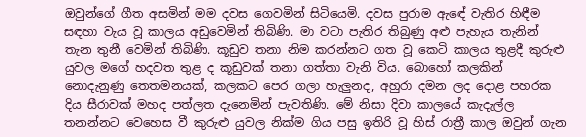ඔවුන්ගේ ගීත අසමින් මම දවස ගෙවමින් සිටියෙමි. දවස පුරාම ඇඳේ වැතිර හිඳීම සඳහා වැය වූ කාලය අඩුවෙමින් තිබිණි. මා වටා පැතිර තිබුණු අළු පැහැය තැනින් තැන තුනී වෙමින් තිබිණි. කූඩුව තනා නිම කරන්නට ගත වූ කෙටි කාලය තුළදී කුරුළු යුවල මගේ හදවත තුළ ද කූඩුවක් තනා ගත්තා වැනි විය. බොහෝ කලකින් නොදැනුණු තෙතමනයක්, කලකට පෙර ගලා හැලුනද, අහුරා දමන ලද දොළ පහරක දිය සීරාවක් මහද පත්ලත දැනෙමින් පැවතිණි. මේ නිසා දිවා කාලයේ කැදැල්ල තනන්නට වෙහෙස වී කුරුළු යුවල නික්ම ගිය පසු ඉතිරි වූ හිස් රාත්‍රී කාල ඔවුන් ගැන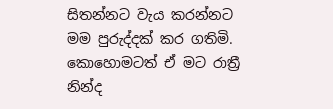සිතන්නට වැය කරන්නට මම පුරුද්දක් කර ගතිමි. කොහොමටත් ඒ මට රාත්‍රී නින්ද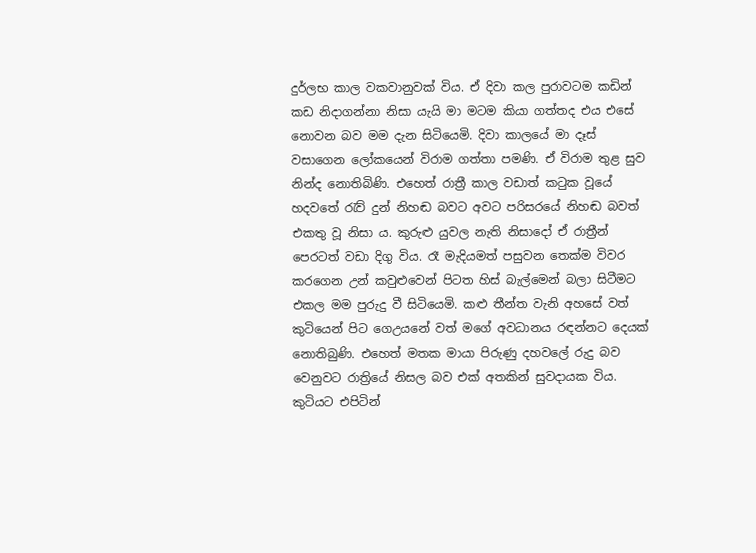දුර්ලභ කාල වකවානුවක් විය. ඒ දිවා කල පුරාවටම කඩින් කඩ නිදාගන්නා නිසා යැයි මා මටම කියා ගත්තද එය එසේ නොවන බව මම දැන සිටියෙමි. දිවා කාලයේ මා දෑස් වසාගෙන ලෝකයෙන් විරාම ගත්තා පමණි. ඒ විරාම තුළ සුව නින්ද නොතිබිණි. එහෙත් රාත්‍රී කාල වඩාත් කටුක වූයේ හදවතේ රැව් දුන් නිහඬ බවට අවට පරිසරයේ නිහඬ බවත් එකතු වූ නිසා ය. කුරුළු යුවල නැති නිසාදෝ ඒ රාත්‍රීන් පෙරටත් වඩා දිගු විය. රෑ මැදියමත් පසුවන තෙක්ම විවර කරගෙන උන් කවුළුවෙන් පිටත හිස් බැල්මෙන් බලා සිටීමට එකල මම පුරුදු වී සිටියෙමි. කළු තීන්ත වැනි අහසේ වත් කුටියෙන් පිට ගෙඋයනේ වත් මගේ අවධානය රඳන්නට දෙයක් නොතිබුණි. එහෙත් මතක මායා පිරුණු දහවලේ රුදු බව වෙනුවට රාත්‍රියේ නිසල බව එක් අතකින් සුවදායක විය. කුටියට එපිටින්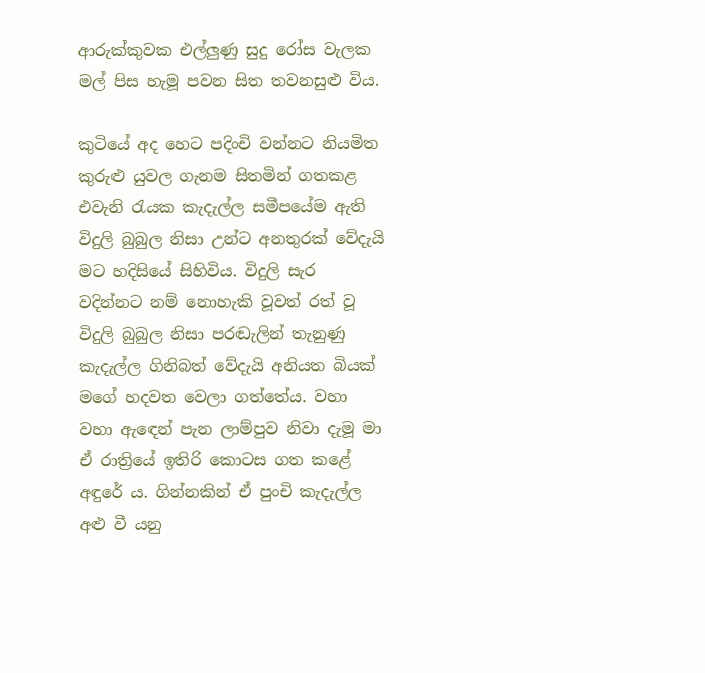ආරුක්කුවක එල්ලුණු සුදු රෝස වැලක මල් පිස හැමූ පවන සිත තවනසුළු විය.

කුටියේ අද හෙට පදිංචි වන්නට නියමිත කුරුළු යුවල ගැනම සිතමින් ගතකළ එවැනි රැයක කැදැල්ල සමීපයේම ඇති විදුලි බුබුල නිසා උන්ට අනතුරක් වේදැයි මට හදිසියේ සිහිවිය. විදුලි සැර වදින්නට නම් නොහැකි වූවත් රත් වූ විදුලි බුබුල නිසා පරඬැලින් තැනුණු කැදැල්ල ගිනිබත් වේදැයි අනියත බියක් මගේ හදවත වෙලා ගත්තේය. වහා වහා ඇඳෙන් පැන ලාම්පුව නිවා දැමූ මා ඒ රාත්‍රියේ ඉතිරි කොටස ගත කළේ අඳුරේ ය. ගින්නකින් ඒ පුංචි කැදැල්ල අළු වී යනු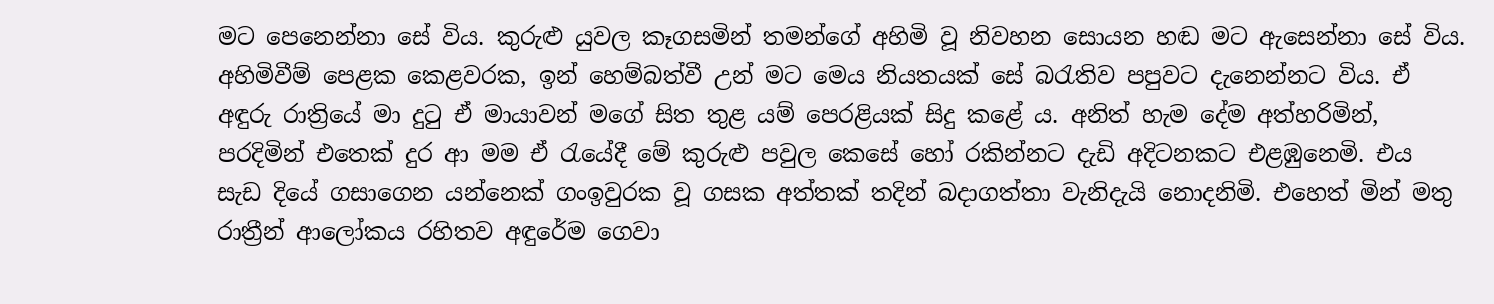මට පෙනෙන්නා සේ විය. කුරුළු යුවල කෑගසමින් තමන්ගේ අහිමි වූ නිවහන සොයන හඬ මට ඇසෙන්නා සේ විය. අහිමිවීම් පෙළක කෙළවරක, ඉන් හෙම්බත්වී උන් මට මෙය නියතයක් සේ බරැතිව පපුවට දැනෙන්නට විය. ඒ අඳුරු රාත්‍රියේ මා දුටු ඒ මායාවන් මගේ සිත තුළ යම් පෙරළියක් සිදු කළේ ය. අනිත් හැම දේම අත්හරිමින්, පරදිමින් එතෙක් දුර ආ මම ඒ රැයේදී මේ කුරුළු පවුල කෙසේ හෝ රකින්නට දැඩි අදිටනකට එළඹුනෙමි. එය සැඩ දියේ ගසාගෙන යන්නෙක් ගංඉවුරක වූ ගසක අත්තක් තදින් බදාගත්තා වැනිදැයි නොදනිමි. එහෙත් මින් මතු රාත්‍රීන් ආලෝකය රහිතව අඳුරේම ගෙවා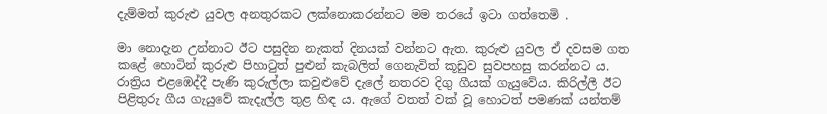දැම්මත් කුරුළු යුවල අනතුරකට ලක්නොකරන්නට මම තරයේ ඉටා ගත්තෙමි .

මා නොදැන උන්නාට ඊට පසුදින නැකත් දිනයක් වන්නට ඇත. කුරුළු යුවල ඒ දවසම ගත කළේ හොටින් කුරුළු පිහාටුත් පුළුන් කැබලිත් ගෙනැවිත් කූඩුව සුවපහසු කරන්නට ය. රාත්‍රිය එළඹෙද්දී පැණි කුරුල්ලා කවුළුවේ දැලේ නතරව දිගු ගීයක් ගැයුවේය. කිරිල්ලී ඊට පිළිතුරු ගීය ගැයුවේ කැදැල්ල තුළ හිඳ ය. ඇගේ වතත් වක් වූ හොටත් පමණක් යන්තම්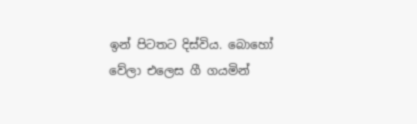ඉන් පිටතට දිස්විය. බොහෝ වේලා එලෙස ගී ගයමින්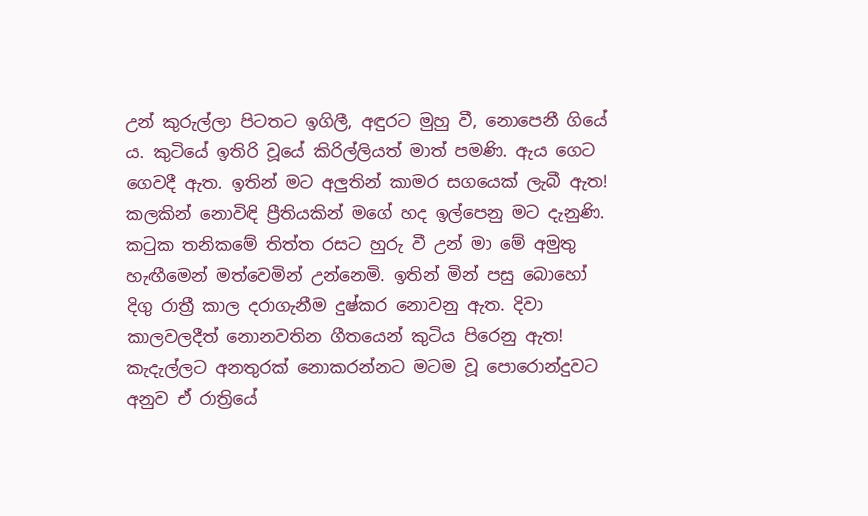උන් කුරුල්ලා පිටතට ඉගිලී, අඳුරට මුහු වී, නොපෙනී ගියේ ය. කුටියේ ඉතිරි වූයේ කිරිල්ලියත් මාත් පමණි. ඇය ගෙට ගෙවදී ඇත. ඉතින් මට අලුතින් කාමර සගයෙක් ලැබී ඇත! කලකින් නොවිඳි ප්‍රීතියකින් මගේ හද ඉල්පෙනු මට දැනුණි. කටුක තනිකමේ තිත්ත රසට හුරු වී උන් මා මේ අමුතු හැඟීමෙන් මත්වෙමින් උන්නෙමි. ඉතින් මින් පසු බොහෝ දිගු රාත්‍රී කාල දරාගැනීම දුෂ්කර නොවනු ඇත. දිවා කාලවලදීත් නොනවතින ගීතයෙන් කුටිය පිරෙනු ඇත! කැදැල්ලට අනතුරක් නොකරන්නට මටම වූ පොරොන්දුවට අනුව ඒ රාත්‍රියේ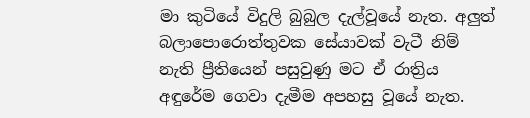මා කුටියේ විදුලි බුබුල දැල්වූයේ නැත. අලුත් බලාපොරොත්තුවක සේයාවක් වැටී නිම් නැති ප්‍රීතියෙන් පසුවුණු මට ඒ රාත්‍රිය අඳුරේම ගෙවා දැමීම අපහසු වූයේ නැත.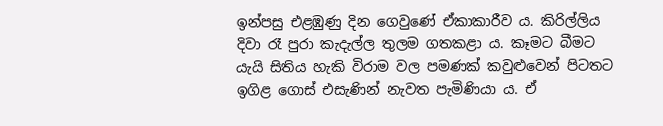ඉන්පසු එළඹුණු දින ගෙවුණේ ඒකාකාරීව ය. කිරිල්ලිය දිවා රෑ පුරා කැදැල්ල තුලම ගතකළා ය. කෑමට බීමට යැයි සිතිය හැකි විරාම වල පමණක් කවුළුවෙන් පිටතට ඉගිළ ගොස් එසැණින් නැවත පැමිණියා ය. ඒ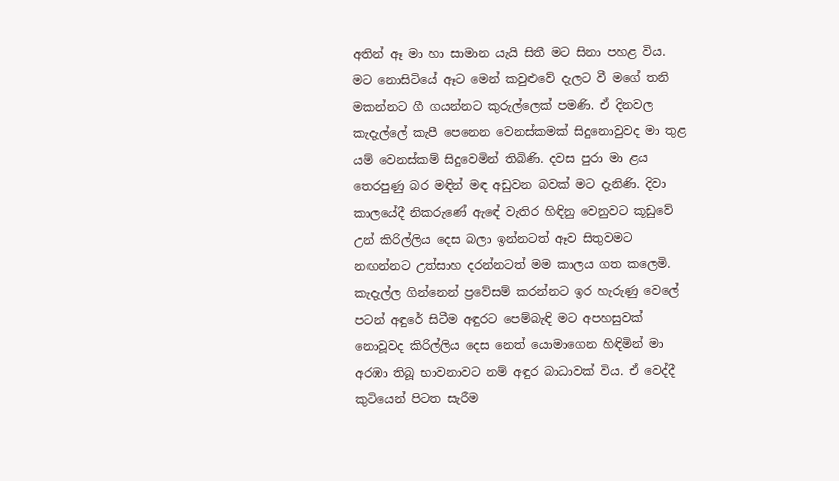අතින් ඈ මා හා සාමාන යැයි සිතී මට සිනා පහළ විය. මට නොසිටියේ ඈට මෙන් කවුළුවේ දැලට වී මගේ තනි මකන්නට ගී ගයන්නට කුරුල්ලෙක් පමණි. ඒ දිනවල කැදැල්ලේ කැපී පෙනෙන වෙනස්කමක් සිදුනොවුවද මා තුළ යම් වෙනස්කම් සිදුවෙමින් තිබිණි. දවස පුරා මා ළය තෙරපුණු බර මඳින් මඳ අඩුවන බවක් මට දැනිණි. දිවා කාලයේදී නිකරුණේ ඇඳේ වැතිර හිඳිනු වෙනුවට කූඩුවේ උන් කිරිල්ලිය දෙස බලා ඉන්නටත් ඈව සිතුවමට නඟන්නට උත්සාහ දරන්නටත් මම කාලය ගත කලෙමි. කැදැල්ල ගින්නෙන් ප්‍රවේසම් කරන්නට ඉර හැරුණු වෙලේ පටන් අඳුරේ සිටීම අඳුරට පෙම්බැඳි මට අපහසුවක් නොවූවද කිරිල්ලිය දෙස නෙත් යොමාගෙන හිඳිමින් මා අරඹා තිබූ භාවනාවට නම් අඳුර බාධාවක් විය. ඒ වෙද්දී කුටියෙන් පිටත සැරීම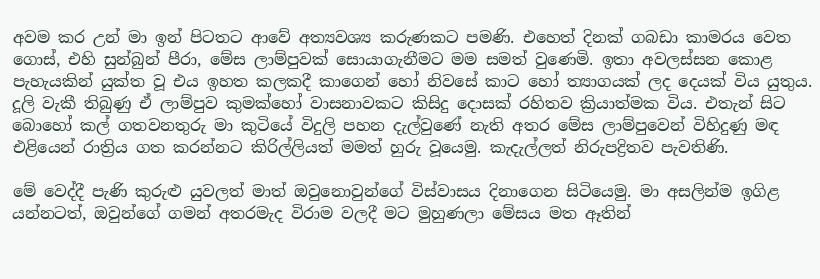අවම කර උන් මා ඉන් පිටතට ආවේ අත්‍යවශ්‍ය කරුණකට පමණි. එහෙත් දිනක් ගබඩා කාමරය වෙත ගොස්, එහි සුන්බුන් පීරා, මේස ලාම්පුවක් සොයාගැනීමට මම සමත් වුණෙමි. ඉතා අවලස්සන කොළ පැහැයකින් යුක්ත වූ එය ඉහත කලකදී කාගෙන් හෝ නිවසේ කාට හෝ ත්‍යාගයක් ලද දෙයක් විය යුතුය. දූලි වැකී තිබුණු ඒ ලාම්පුව කුමක්හෝ වාසනාවකට කිසිදු දොසක් රහිතව ක්‍රියාත්මක විය. එතැන් සිට බොහෝ කල් ගතවනතුරු මා කුටියේ විදුලි පහන දැල්වුණේ නැති අතර මේස ලාම්පුවෙන් විහිදුණු මඳ එළියෙන් රාත්‍රිය ගත කරන්නට කිරිල්ලියත් මමත් හුරු වූයෙමු. කැදැල්ලත් නිරුපද්‍රිතව පැවතිණි.

මේ වෙද්දී පැණි කුරුළු යුවලත් මාත් ඔවුනොවුන්ගේ විස්වාසය දිනාගෙන සිටියෙමු. මා අසලින්ම ඉගිළ යන්නටත්, ඔවුන්ගේ ගමන් අතරමැද විරාම වලදී මට මුහුණලා මේසය මත ඈතින්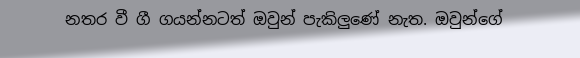නතර වී ගී ගයන්නටත් ඔවුන් පැකිලුණේ නැත. ඔවුන්ගේ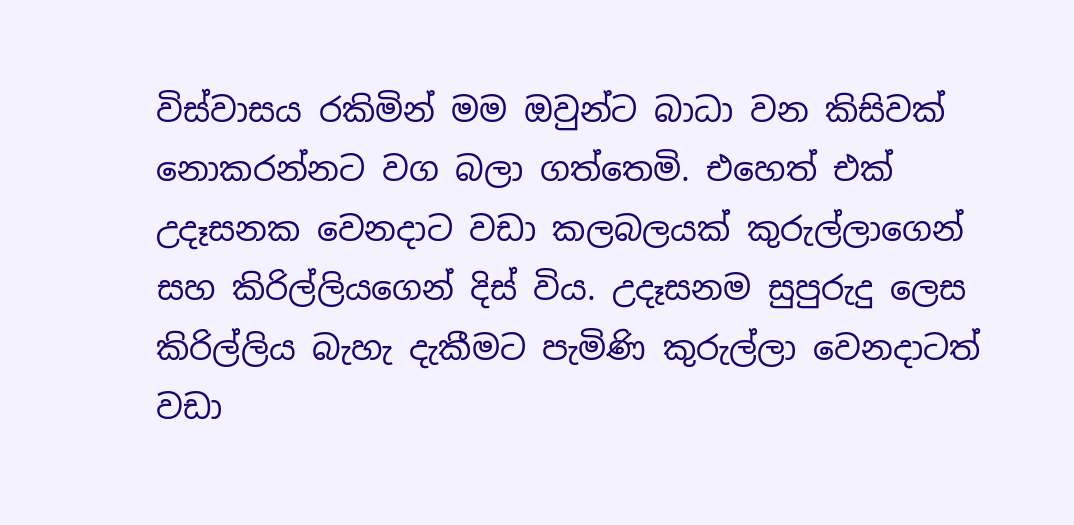විස්වාසය රකිමින් මම ඔවුන්ට බාධා වන කිසිවක් නොකරන්නට වග බලා ගත්තෙමි. එහෙත් එක් උදෑසනක වෙනදාට වඩා කලබලයක් කුරුල්ලාගෙන් සහ කිරිල්ලියගෙන් දිස් විය. උදෑසනම සුපුරුදු ලෙස කිරිල්ලිය බැහැ දැකීමට පැමිණි කුරුල්ලා වෙනදාටත් වඩා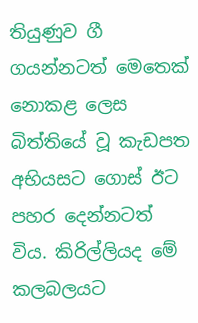තියුණුව ගී ගයන්නටත් මෙතෙක් නොකළ ලෙස බිත්තියේ වූ කැඩපත අභියසට ගොස් ඊට පහර දෙන්නටත් විය. කිරිල්ලියද මේ කලබලයට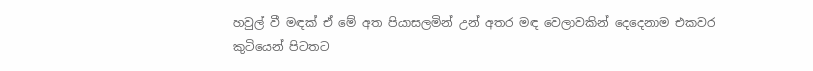හවුල් වී මඳක් ඒ මේ අත පියාසලමින් උන් අතර මඳ වෙලාවකින් දෙදෙනාම එකවර කුටියෙන් පිටතට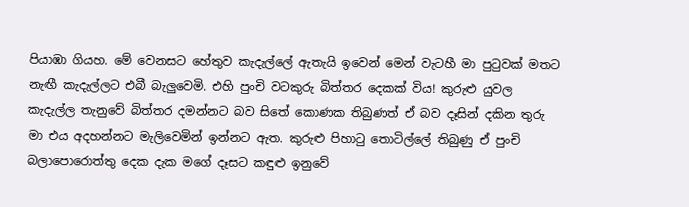පියාඹා ගියහ. මේ වෙනසට හේතුව කැදැල්ලේ ඇතැයි ඉවෙන් මෙන් වැටහී මා පුටුවක් මතට නැඟී කැදැල්ලට එබී බැලුවෙමි. එහි පුංචි වටකුරු බිත්තර දෙකක් විය! කුරුළු යුවල කැදැල්ල තැනුවේ බිත්තර දමන්නට බව සිතේ කොණක තිබුණත් ඒ බව දෑසින් දකින තුරු මා එය අදහන්නට මැලිවෙමින් ඉන්නට ඇත. කුරුළු පිහාටු තොටිල්ලේ තිබුණු ඒ පුංචි බලාපොරොත්තු දෙක දැක මගේ දෑසට කඳුළු ඉනුවේ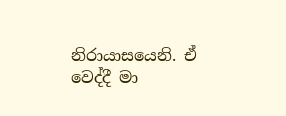නිරායාසයෙනි. ඒ වෙද්දී මා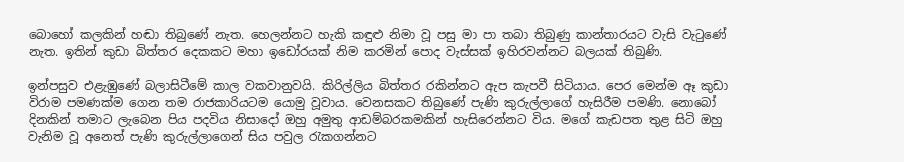බොහෝ කලකින් හඬා තිබුණේ නැත. හෙලන්නට හැකි කඳුළු නිමා වූ පසු මා පා තබා තිබුණු කාන්තාරයට වැසි වැටුණේ නැත. ඉතින් කුඩා බිත්තර දෙකකට මහා ඉඩෝරයක් නිම කරමින් පොද වැස්සක් ඉහිරවන්නට බලයක් තිබුණි.

ඉන්පසුව එළැඹුණේ බලාසිටීමේ කාල වකවානුවයි. කිරිල්ලිය බිත්තර රකින්නට ඇප කැපවී සිටියාය. පෙර මෙන්ම ඈ කුඩා විරාම පමණක්ම ගෙන තම රාජකාරියටම යොමු වූවාය. වෙනසකට තිබුණේ පැණි කුරුල්ලාගේ හැසිරීම පමණි. නොබෝ දිනකින් තමාට ලැබෙන පිය පදවිය නිසාදෝ ඔහු අමුතු ආඩම්බරකමකින් හැසිරෙන්නට විය. මගේ කැඩපත තුළ සිටි ඔහු වැනිම වූ අනෙත් පැණි කුරුල්ලාගෙන් සිය පවුල රැකගන්නට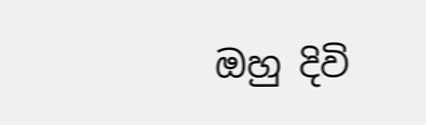ඔහු දිවි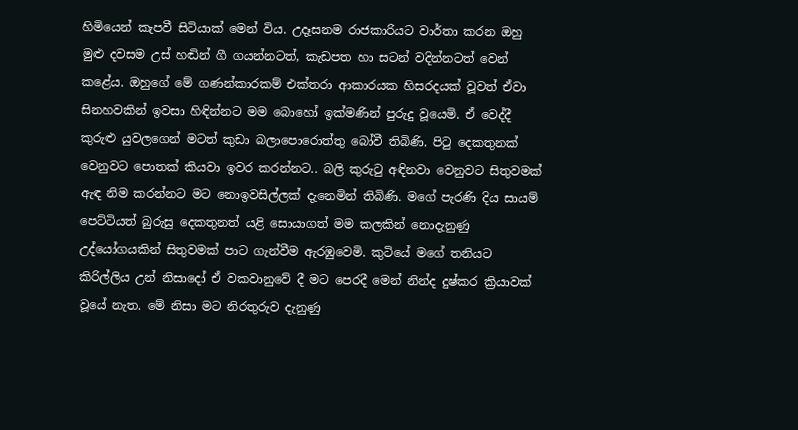හිමියෙන් කැපවී සිටියාක් මෙන් විය. උදෑසනම රාජකාරියට වාර්තා කරන ඔහු මුළු දවසම උස් හඬින් ගී ගයන්නටත්, කැඩපත හා සටන් වදින්නටත් වෙන් කළේය. ඔහුගේ මේ ගණන්කාරකම් එක්තරා ආකාරයක හිසරදයක් වූවත් ඒවා සිනහවකින් ඉවසා හිඳින්නට මම බොහෝ ඉක්මණින් පුරුදු වූයෙමි. ඒ වෙද්දී කුරුළු යුවලගෙන් මටත් කුඩා බලාපොරොත්තු බෝවී තිබිණි. පිටු දෙකතුනක් වෙනුවට පොතක් කියවා ඉවර කරන්නට.. බලි කුරුටු අඳිනවා වෙනුවට සිතුවමක් ඇඳ නිම කරන්නට මට නොඉවසිල්ලක් දැනෙමින් තිබිණි. මගේ පැරණි දිය සායම් පෙට්ටියත් බුරුසු දෙකතුනත් යළි සොයාගත් මම කලකින් නොදැනුණු උද්යෝගයකින් සිතුවමක් පාට ගැන්වීම ඇරඹුවෙමි. කුටියේ මගේ තනියට කිරිල්ලිය උන් නිසාදෝ ඒ වකවානුවේ දී මට පෙරදී මෙන් නින්ද දුෂ්කර ක්‍රියාවක් වූයේ නැත. මේ නිසා මට නිරතුරුව දැනුණු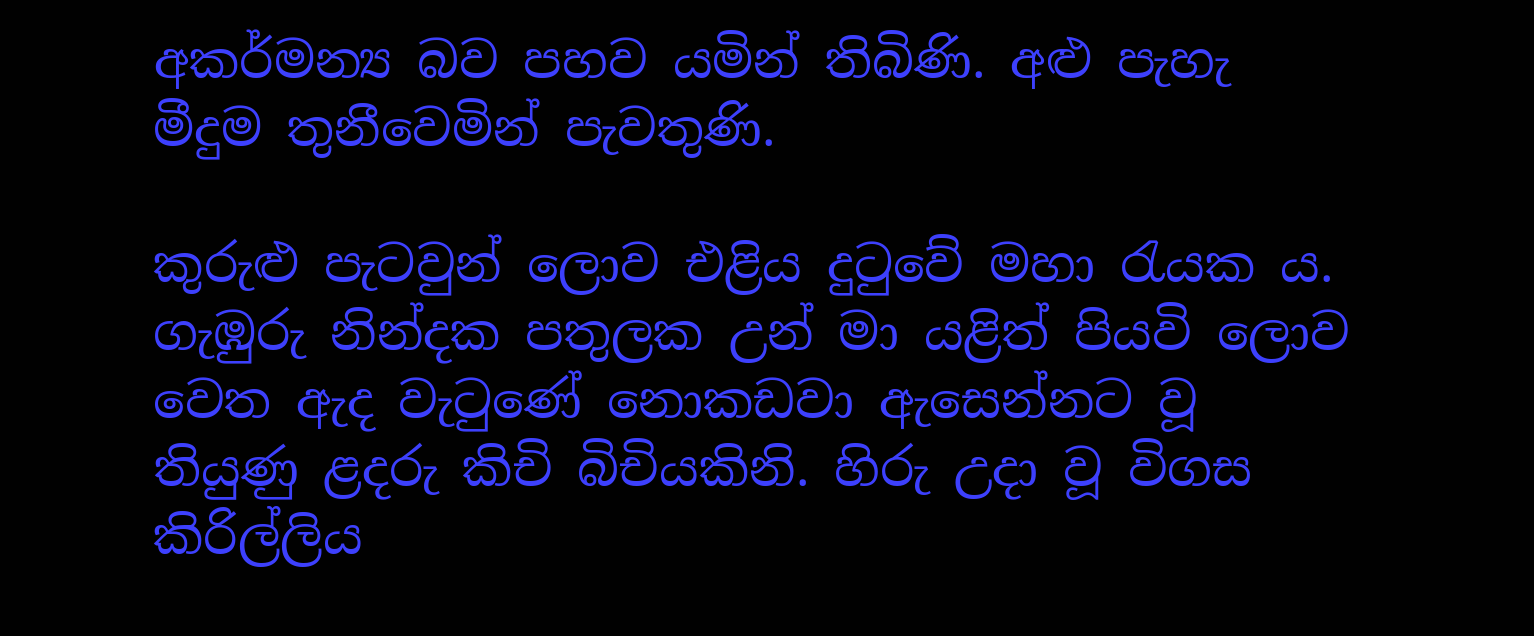අකර්මන්‍ය බව පහව යමින් තිබිණි. අළු පැහැ මීදුම තුනීවෙමින් පැවතුණි.

කුරුළු පැටවුන් ලොව එළිය දුටුවේ මහා රැයක ය. ගැඹුරු නින්දක පතුලක උන් මා යළිත් පියවි ලොව වෙත ඇද වැටුණේ නොකඩවා ඇසෙන්නට වූ තියුණු ළදරු කිචි බිචියකිනි. හිරු උදා වූ විගස කිරිල්ලිය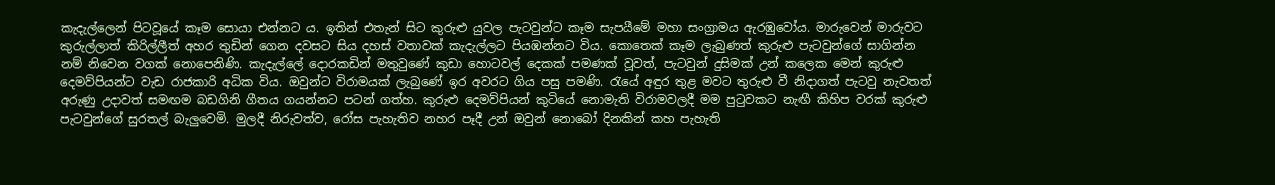කැදැල්ලෙන් පිටවූයේ කෑම සොයා එන්නට ය. ඉතින් එතැන් සිට කුරුළු යුවල පැටවුන්ට කෑම සැපයීමේ මහා සංග්‍රාමය ඇරඹුවෝය. මාරුවෙන් මාරුවට කුරුල්ලාත් කිරිල්ලීත් අහර තුඩින් ගෙන දවසට සිය දහස් වතාවක් කැදැල්ලට පියඹන්නට විය. කොතෙක් කෑම ලැබුණත් කුරුළු පැටවුන්ගේ සාගින්න නම් නිවෙන වගක් නොපෙනිණි. කැදැල්ලේ දොරකඩින් මතුවුණේ කුඩා හොටවල් දෙකක් පමණක් වූවත්, පැටවුන් දුසිමක් උන් කලෙක මෙන් කුරුළු දෙමව්පියන්ට වැඩ රාජකාරි අධික විය. ඔවුන්ට විරාමයක් ලැබුණේ ඉර අවරට ගිය පසු පමණි. රැයේ අඳුර තුළ මවට තුරුළු වී නිදාගත් පැටවු නැවතත් අරුණු උදාවත් සමඟම බඩගිනි ගීතය ගයන්නට පටන් ගත්හ. කුරුළු දෙමව්පියන් කුටියේ නොමැති විරාමවලදී මම පුටුවකට නැඟී කිහිප වරක් කුරුළු පැටවුන්ගේ සුරතල් බැලුවෙමි. මුලදී නිරුවත්ව, රෝස පැහැතිව නහර පෑදී උන් ඔවුන් නොබෝ දිනකින් කහ පැහැති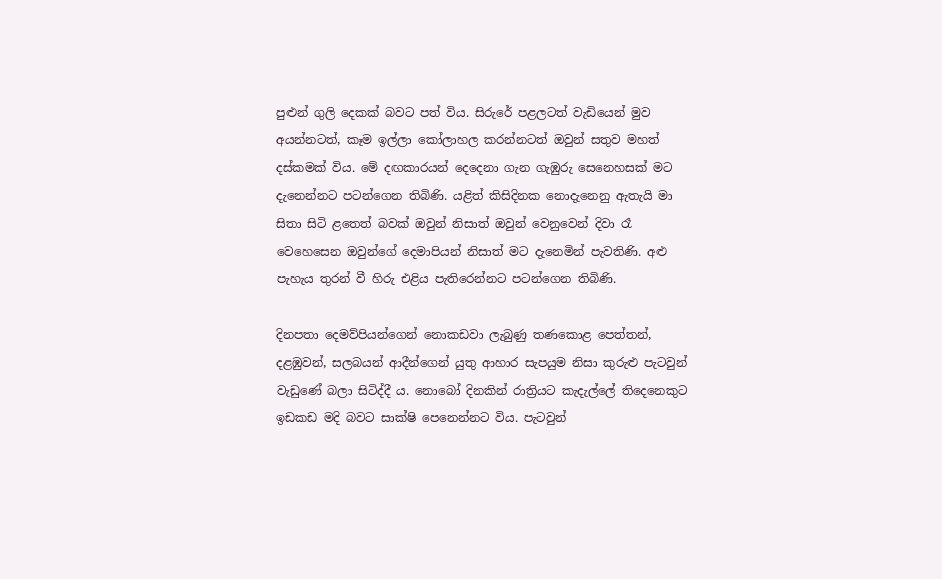පුළුන් ගුලි දෙකක් බවට පත් විය. සිරුරේ පළලටත් වැඩියෙන් මුව අයන්නටත්, කෑම ඉල්ලා කෝලාහල කරන්නටත් ඔවුන් සතුව මහත් දස්කමක් විය. මේ දඟකාරයන් දෙදෙනා ගැන ගැඹුරු සෙනෙහසක් මට දැනෙන්නට පටන්ගෙන තිබිණි. යළිත් කිසිදිනක නොදැනෙනු ඇතැයි මා සිතා සිටි ළතෙත් බවක් ඔවුන් නිසාත් ඔවුන් වෙනුවෙන් දිවා රෑ වෙහෙසෙන ඔවුන්ගේ දෙමාපියන් නිසාත් මට දැනෙමින් පැවතිණි. අළු පැහැය තුරන් වී හිරු එළිය පැතිරෙන්නට පටන්ගෙන තිබිණි.

දිනපතා දෙමව්පියන්ගෙන් නොකඩවා ලැබුණු තණකොළ පෙත්තන්, දළඹුවන්, සලබයන් ආදීන්ගෙන් යුතු ආහාර සැපයුම නිසා කුරුළු පැටවුන් වැඩුණේ බලා සිටිද්දී ය. නොබෝ දිනකින් රාත්‍රියට කැදැල්ලේ තිදෙනෙකුට ඉඩකඩ මදි බවට සාක්ෂි පෙනෙන්නට විය. පැටවුන්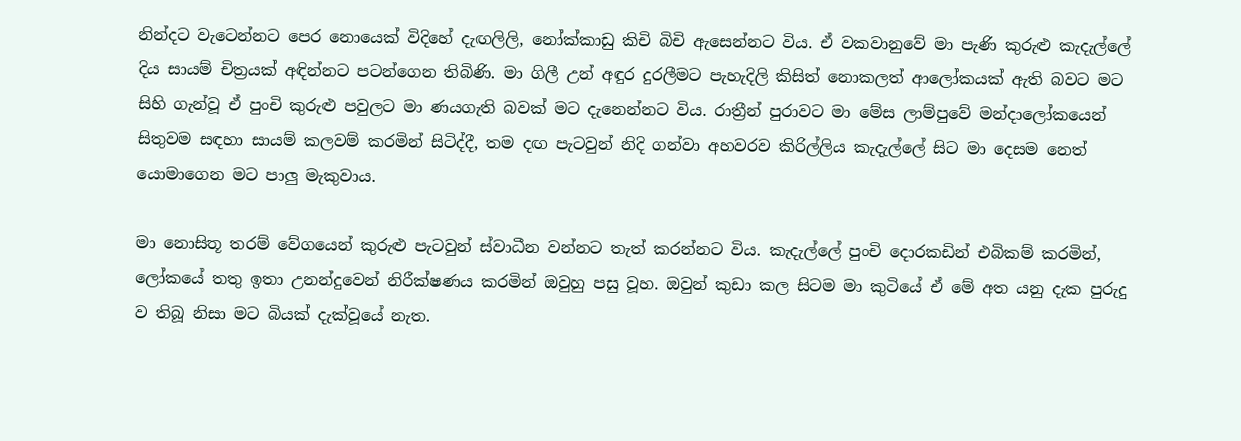නින්දට වැටෙන්නට පෙර නොයෙක් විදිහේ දැඟලිලි, නෝක්කාඩු කිචි බිචි ඇසෙන්නට විය. ඒ වකවානුවේ මා පැණි කුරුළු කැදැල්ලේ දිය සායම් චිත්‍රයක් අඳින්නට පටන්ගෙන තිබිණි. මා ගිලී උන් අඳුර දුරලීමට පැහැදිලි කිසිත් නොකලත් ආලෝකයක් ඇති බවට මට සිහි ගැන්වූ ඒ පුංචි කුරුළු පවුලට මා ණයගැති බවක් මට දැනෙන්නට විය. රාත්‍රීන් පුරාවට මා මේස ලාම්පුවේ මන්දාලෝකයෙන් සිතුවම සඳහා සායම් කලවම් කරමින් සිටිද්දී, තම දඟ පැටවුන් නිදි ගන්වා අහවරව කිරිල්ලිය කැදැල්ලේ සිට මා දෙසම නෙත් යොමාගෙන මට පාලු මැකුවාය.

මා නොසිතූ තරම් වේගයෙන් කුරුළු පැටවුන් ස්වාධීන වන්නට තැත් කරන්නට විය. කැදැල්ලේ පුංචි දොරකඩින් එබිකම් කරමින්, ලෝකයේ තතු ඉතා උනන්දුවෙන් නිරීක්ෂණය කරමින් ඔවුහු පසු වූහ. ඔවුන් කුඩා කල සිටම මා කුටියේ ඒ මේ අත යනු දැක පුරුදු ව තිබූ නිසා මට බියක් දැක්වූයේ නැත.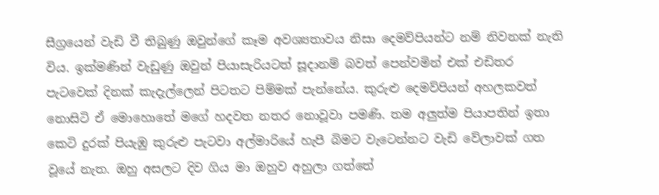සීග්‍රයෙන් වැඩි වී තිබුණු ඔවුන්ගේ කෑම අවශ්‍යතාවය නිසා දෙමව්පියන්ට නම් නිවනක් නැති විය. ඉක්මණින් වැඩුණු ඔවුන් පියාසැරියටත් සූදානම් බවත් පෙන්වමින් එක් එඩිතර පැටවෙක් දිනක් කැදැල්ලෙන් පිටතට පිම්මක් පැන්නේය. කුරුළු දෙමව්පියන් අහලකවත් නොසිටි ඒ මොහොතේ මගේ හදවත නතර නොවූවා පමණි. තම අලුත්ම පියාපතින් ඉතා කෙටි දුරක් පියැඹු කුරුළු පැටවා අල්මාරියේ හැපී බිමට වැටෙන්නට වැඩි වේලාවක් ගත වූයේ නැත. ඔහු අසලට දිව ගිය මා ඔහුව අහුලා ගත්තේ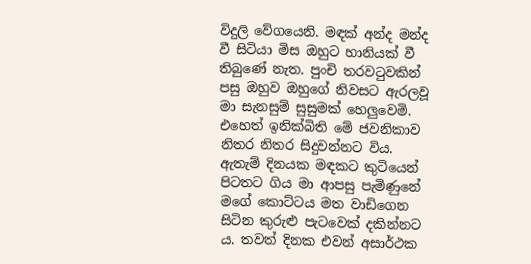විදුලි වේගයෙනි. මඳක් අන්ද මන්ද වී සිටියා මිස ඔහුට හානියක් වී තිබුණේ නැත. පුංචි තරවටුවකින් පසු ඔහුව ඔහුගේ නිවසට ඇරලවූ මා සැනසුම් සුසුමක් හෙලුවෙමි. එහෙත් ඉනික්බිති මේ ජවනිකාව නිතර නිතර සිදුවන්නට විය. ඇතැම් දිනයක මඳකට කුටියෙන් පිටතට ගිය මා ආපසු පැමිණුනේ මගේ කොට්ටය මත වාඩිගෙන සිටින කුරුළු පැටවෙක් දකින්නට ය. තවත් දිනක එවන් අසාර්ථක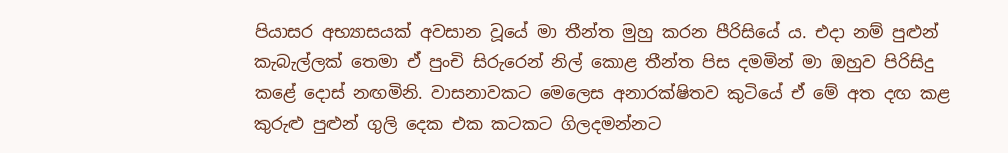පියාසර අභ්‍යාසයක් අවසාන වූයේ මා තීන්ත මුහු කරන පීරිසියේ ය. එදා නම් පුළුන් කැබැල්ලක් තෙමා ඒ පුංචි සිරුරෙන් නිල් කොළ තීන්ත පිස දමමින් මා ඔහුව පිරිසිදු කළේ දොස් නඟමිනි. වාසනාවකට මෙලෙස අනාරක්ෂිතව කුටියේ ඒ මේ අත දඟ කළ කුරුළු පුළුන් ගුලි දෙක එක කටකට ගිලදමන්නට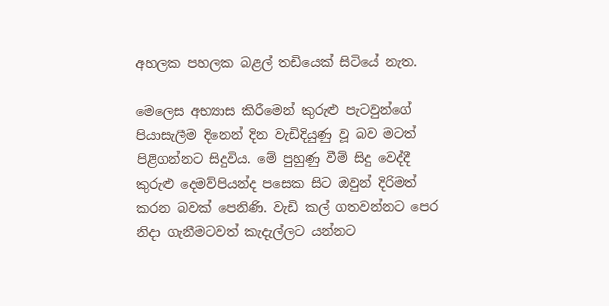අහලක පහලක බළල් තඩියෙක් සිටියේ නැත.

මෙලෙස අභ්‍යාස කිරීමෙන් කුරුළු පැටවුන්ගේ පියාසැලීම දිනෙන් දින වැඩිදියුණු වූ බව මටත් පිළිගන්නට සිදුවිය. මේ පුහුණු වීම් සිදු වෙද්දී කුරුළු දෙමව්පියන්ද පසෙක සිට ඔවුන් දිරිමත් කරන බවක් පෙනිණි. වැඩි කල් ගතවන්නට පෙර නිදා ගැනීමටවත් කැදැල්ලට යන්නට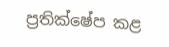ප්‍රතික්ෂේප කළ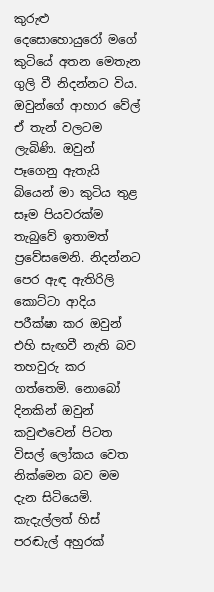කුරුළු දෙසොහොයුරෝ මගේ කුටියේ අතන මෙතැන ගුලි වී නිදන්නට විය. ඔවුන්ගේ ආහාර වේල් ඒ තැන් වලටම ලැබිණි. ඔවුන් පෑගෙනු ඇතැයි බියෙන් මා කුටිය තුළ සෑම පියවරක්ම තැබුවේ ඉතාමත් ප්‍රවේසමෙනි. නිදන්නට පෙර ඇඳ ඇතිරිලි කොට්ටා ආදිය පරීක්ෂා කර ඔවුන් එහි සැඟවී නැති බව තහවුරු කර ගත්තෙමි. නොබෝ දිනකින් ඔවුන් කවුළුවෙන් පිටත විසල් ලෝකය වෙත නික්මෙන බව මම දැන සිටියෙමි. කැදැල්ලත් හිස් පරඬැල් අහුරක්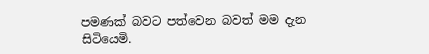පමණක් බවට පත්වෙන බවත් මම දැන සිටියෙමි.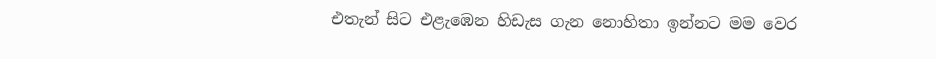එතැන් සිට එළැඹෙන හිඩැස ගැන නොහිතා ඉන්නට මම වෙර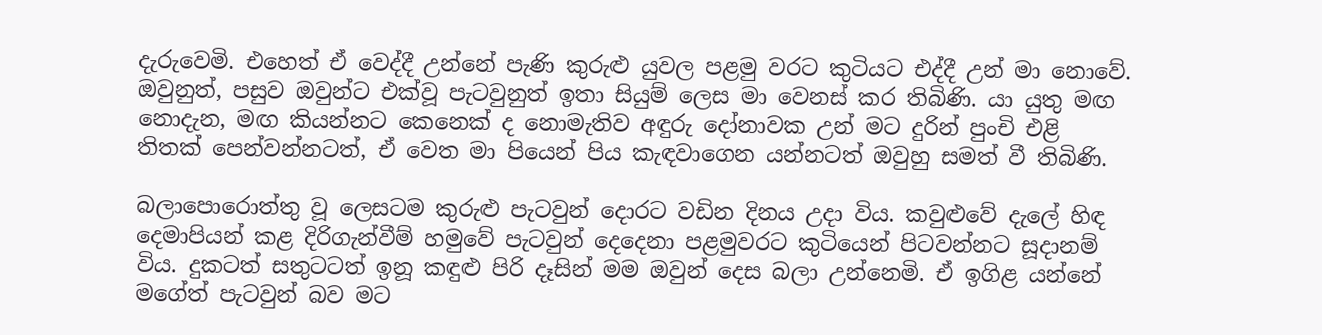දැරුවෙමි. එහෙත් ඒ වෙද්දී උන්නේ පැණි කුරුළු යුවල පළමු වරට කුටියට එද්දී උන් මා නොවේ. ඔවුනුත්, පසුව ඔවුන්ට එක්වූ පැටවුනුත් ඉතා සියුම් ලෙස මා වෙනස් කර තිබිණි. යා යුතු මඟ නොදැන, මඟ කියන්නට කෙනෙක් ද නොමැතිව අඳුරු දෝනාවක උන් මට දුරින් පුංචි එළි තිතක් පෙන්වන්නටත්, ඒ වෙත මා පියෙන් පිය කැඳවාගෙන යන්නටත් ඔවුහු සමත් වී තිබිණි.

බලාපොරොත්තු වූ ලෙසටම කුරුළු පැටවුන් දොරට වඩින දිනය උදා විය. කවුළුවේ දැලේ හිඳ දෙමාපියන් කළ දිරිගැන්වීම් හමුවේ පැටවුන් දෙදෙනා පළමුවරට කුටියෙන් පිටවන්නට සූදානම් විය. දුකටත් සතුටටත් ඉනූ කඳුළු පිරි දෑසින් මම ඔවුන් දෙස බලා උන්නෙමි. ඒ ඉගිළ යන්නේ මගේත් පැටවුන් බව මට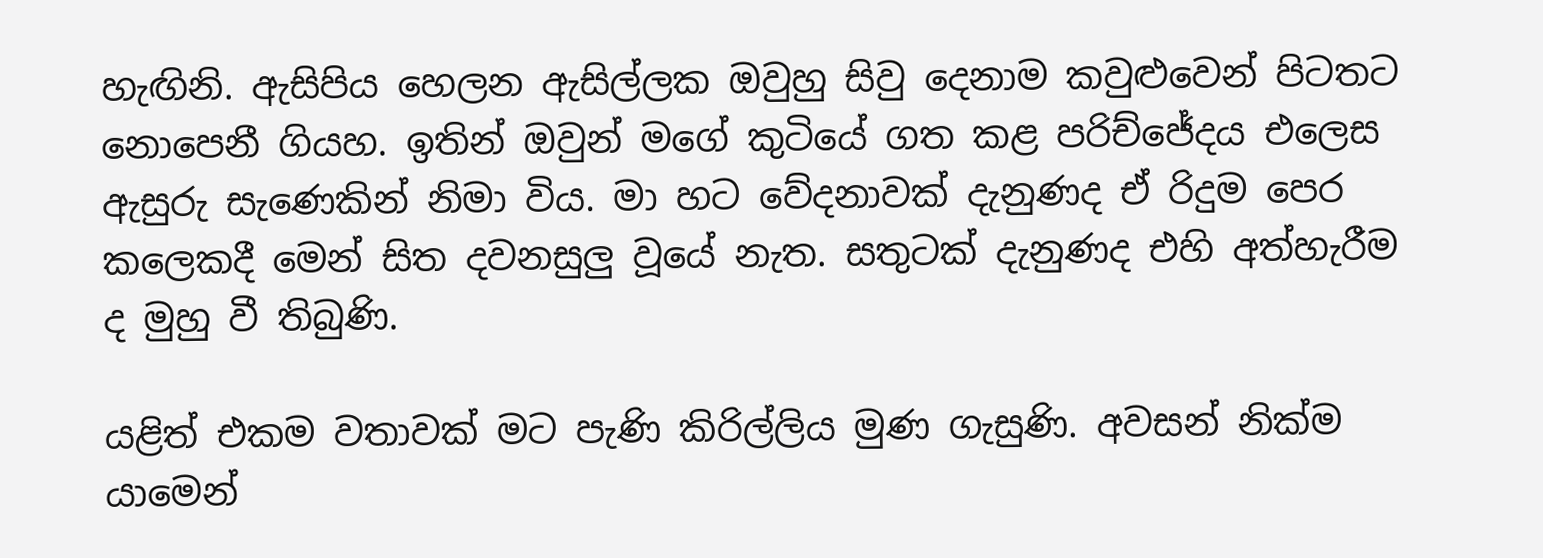හැඟිනි. ඇසිපිය හෙලන ඇසිල්ලක ඔවුහු සිවු දෙනාම කවුළුවෙන් පිටතට නොපෙනී ගියහ. ඉතින් ඔවුන් මගේ කුටියේ ගත කළ පරිච්ජේදය එලෙස ඇසුරු සැණෙකින් නිමා විය. මා හට වේදනාවක් දැනුණද ඒ රිදුම පෙර කලෙකදී මෙන් සිත දවනසුලු වූයේ නැත. සතුටක් දැනුණද එහි අත්හැරීම ද මුහු වී තිබුණි.

යළිත් එකම වතාවක් මට පැණි කිරිල්ලිය මුණ ගැසුණි. අවසන් නික්ම යාමෙන්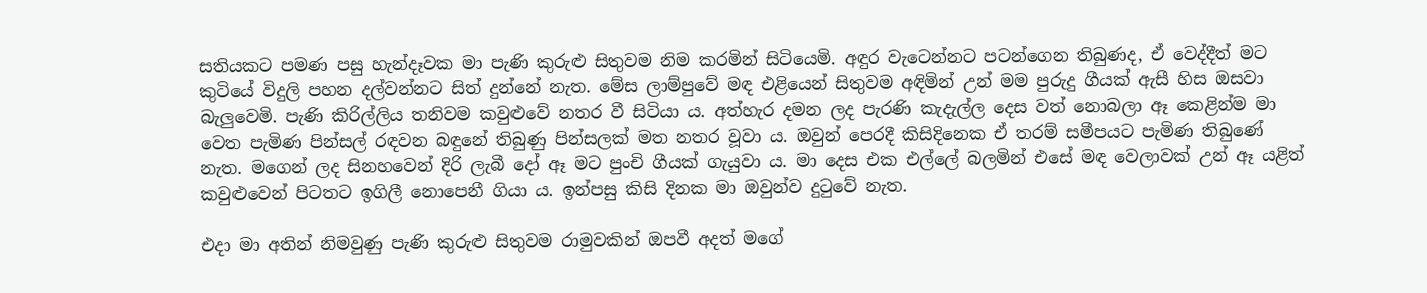සතියකට පමණ පසු හැන්දෑවක මා පැණි කුරුළු සිතුවම නිම කරමින් සිටියෙමි. අඳුර වැටෙන්නට පටන්ගෙන තිබුණද, ඒ වෙද්දීත් මට කුටියේ විදුලි පහන දල්වන්නට සිත් දුන්නේ නැත. මේස ලාම්පුවේ මඳ එළියෙන් සිතුවම අඳිමින් උන් මම පුරුදු ගීයක් ඇසී හිස ඔසවා බැලුවෙමි. පැණි කිරිල්ලිය තනිවම කවුළුවේ නතර වී සිටියා ය. අත්හැර දමන ලද පැරණි කැදැල්ල දෙස වත් නොබලා ඈ කෙළින්ම මා වෙත පැමිණ පින්සල් රඳවන බඳුනේ තිබුණු පින්සලක් මත නතර වූවා ය. ඔවුන් පෙරදී කිසිදිනෙක ඒ තරම් සමීපයට පැමිණ තිබුණේ නැත. මගෙන් ලද සිනහවෙන් දිරි ලැබී දෝ ඈ මට පුංචි ගීයක් ගැයුවා ය. මා දෙස එක එල්ලේ බලමින් එසේ මඳ වෙලාවක් උන් ඈ යළිත් කවුළුවෙන් පිටතට ඉගිලී නොපෙනී ගියා ය. ඉන්පසු කිසි දිනක මා ඔවුන්ව දුටුවේ නැත.

එදා මා අතින් නිමවුණු පැණි කුරුළු සිතුවම රාමුවකින් ඔපවී අදත් මගේ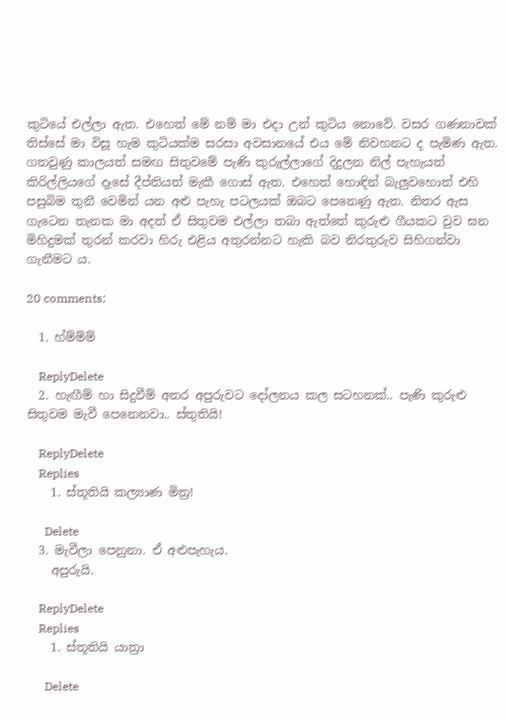කුටියේ එල්ලා ඇත. එහෙත් මේ නම් මා එදා උන් කුටිය නොවේ. වසර ගණනාවක් තිස්සේ මා විසූ හැම කුටියක්ම සරසා අවසානයේ එය මේ නිවහනට ද පැමිණ ඇත. ගතවුණු කාලයත් සමඟ සිතුවමේ පැණි කුරුල්ලාගේ දිදුලන නිල් පැහැයත් කිරිල්ලියගේ දෑසේ දීප්තියත් මැකී ගොස් ඇත. එහෙත් හොඳින් බැලුවහොත් එහි පසුබිම තුනී වෙමින් යන අළු පැහැ පටලයක් ඔබට පෙනෙණු ඇත. නිතර ඇස ගැටෙන තැනක මා අදත් ඒ සිතුවම එල්ලා තබා ඇත්තේ කුරුළු ගීයකට වුව ඝන මිහිදුමක් තුරන් කරවා හිරු එළිය අතුරන්නට හැකි බව නිරතුරුව සිහිගන්වා ගැනීමට ය.

20 comments:

  1. හ්ම්ම්ම්

    ReplyDelete
  2. හැඟීම් හා සිදුවීම් අතර අපුරුවට දෝලනය කල සටහනක්.. පැණි කුරුළු සිතුවම මැවී පෙනෙනවා.. ස්තුතියි!

    ReplyDelete
    Replies
    1. ස්තූතියි කල්‍යාණ මිත්‍ර!

      Delete
  3. මැවීලා පෙනුනා. ඒ අළුපැහැය.
    අපුරුයි.

    ReplyDelete
    Replies
    1. ස්තූතියි යාත්‍රා

      Delete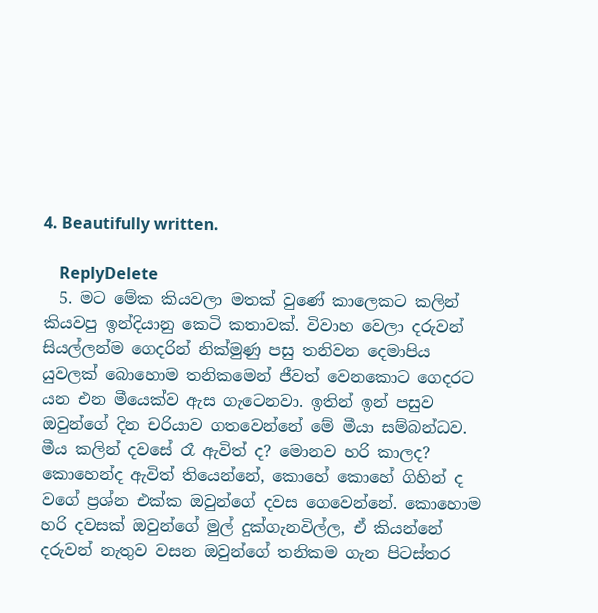4. Beautifully written.

    ReplyDelete
  5. මට මේක කියවලා මතක් වුණේ කාලෙකට කලින් කියවපු ඉන්දියානු කෙටි කතාවක්. විවාහ වෙලා දරුවන් සියල්ලන්ම ගෙදරින් නික්මුණු පසු තනිවන දෙමාපිය යුවලක් බොහොම තනිකමෙන් ජීවත් වෙනකොට ගෙදරට යන එන මීයෙක්ව ඇස ගැටෙනවා. ඉතින් ඉන් පසුව ඔවුන්ගේ දින චරියාව ගතවෙන්නේ මේ මීයා සම්බන්ධව. මීය කලින් දවසේ රෑ ඇවිත් ද? මොනව හරි කාලද? කොහෙන්ද ඇවිත් තියෙන්නේ, කොහේ කොහේ ගිහින් ද වගේ ප්‍රශ්න එක්ක ඔවුන්ගේ දවස ගෙවෙන්නේ. කොහොම හරි දවසක් ඔවුන්ගේ මුල් දුක්ගැනවිල්ල, ඒ කියන්නේ දරුවන් නැතුව වසන ඔවුන්ගේ තනිකම ගැන පිටස්තර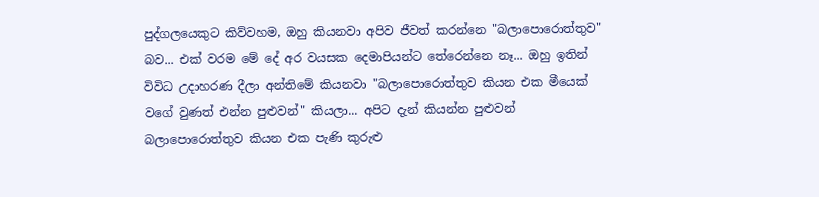පුද්ගලයෙකුට කිව්වහම, ඔහු කියනවා අපිව ජීවත් කරන්නෙ "බලාපොරොත්තුව" බව... එක් වරම මේ දේ අර වයසක දෙමාපියන්ට තේරෙන්නෙ නෑ... ඔහු ඉතින් විවිධ උදාහරණ දීලා අන්තිමේ කියනවා "බලාපොරොත්තුව කියන එක මීයෙක් වගේ වුණත් එන්න පුළුවන්" කියලා... අපිට දැන් කියන්න පුළුවන් බලාපොරොත්තුව කියන එක පැණි කුරුළු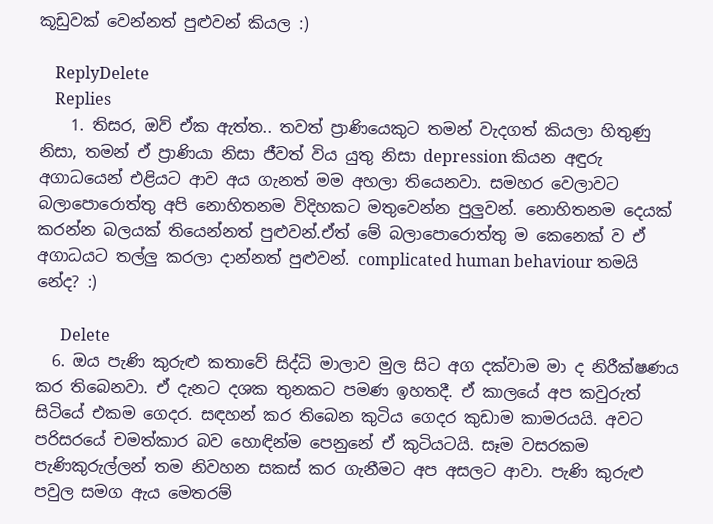කූඩුවක් වෙන්නත් පුළුවන් කියල :)

    ReplyDelete
    Replies
    1. තිසර, ඔව් ඒක ඇත්ත.. තවත් ප්‍රාණියෙකුට තමන් වැදගත් කියලා හිතුණු නිසා, තමන් ඒ ප්‍රාණියා නිසා ජීවත් විය යුතු නිසා depression කියන අඳුරු අගාධයෙන් එළියට ආව අය ගැනත් මම අහලා තියෙනවා. සමහර වෙලාවට බලාපොරොත්තු අපි නොහිතනම විදිහකට මතුවෙන්න පුලුවන්. නොහිතනම දෙයක් කරන්න බලයක් තියෙන්නත් පුළුවන්.ඒත් මේ බලාපොරොත්තු ම කෙනෙක් ව ඒ අගාධයට තල්ලු කරලා දාන්නත් පුළුවන්. complicated human behaviour තමයි නේද? :)

      Delete
  6. ඔය පැණි කුරුළු කතාවේ සිද්ධි මාලාව මුල සිට අග දක්වාම මා ද නිරීක්ෂණය කර තිබෙනවා. ඒ දැනට දශක තුනකට පමණ ඉහතදී. ඒ කාලයේ අප කවුරුත් සිටියේ එකම ගෙදර. සඳහන් කර තිබෙන කුටිය ගෙදර කුඩාම කාමරයයි. අවට පරිසරයේ චමත්කාර බව හොඳින්ම පෙනුනේ ඒ කුටියටයි. සෑම වසරකම පැණිකුරුල්ලන් තම නිවහන සකස් කර ගැනීමට අප අසලට ආවා. පැණි කුරුළු පවුල සමග ඇය මෙතරම්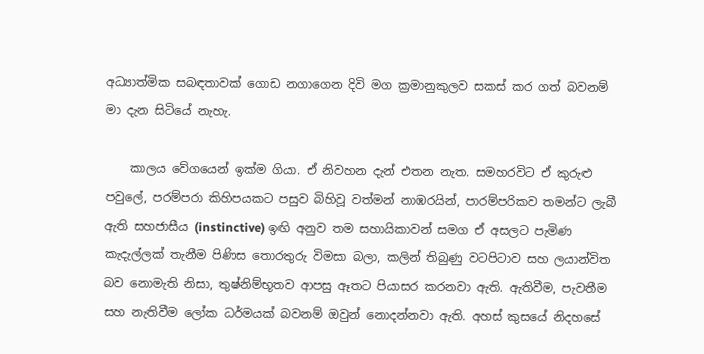අධ්‍යාත්මික සබඳතාවක් ගොඩ නගාගෙන දිවි මග ක්‍රමානුකුලව සකස් කර ගත් බවනම් මා දැන සිටියේ නැහැ.

    කාලය වේගයෙන් ඉක්ම ගියා. ඒ නිවහන දැන් එතන නැත. සමහරවිට ඒ කුරුළු පවුලේ, පරම්පරා කිහිපයකට පසුව බිහිවූ වත්මන් නාඹරයින්, පාරම්පරිකව තමන්ට ලැබී ඇති සහජාසීය (instinctive) ඉඟි අනුව තම සහායිකාවන් සමග ඒ අසලට පැමිණ කැදැල්ලක් තැනීම පිණිස තොරතුරු විමසා බලා, කලින් තිබුණු වටපිටාව සහ ලයාන්විත බව නොමැති නිසා, තුෂ්නිම්භූතව ආපසු ඈතට පියාසර කරනවා ඇති. ඇතිවීම, පැවතීම සහ නැතිවීම ලෝක ධර්මයක් බවනම් ඔවුන් නොදන්නවා ඇති. අහස් කුසයේ නිදහසේ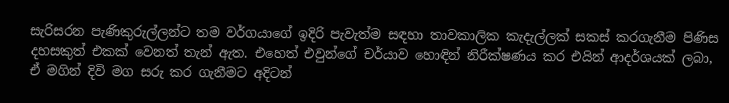සැරිසරන පැණිකුරුල්ලන්ට තම වර්ගයාගේ ඉදිරි පැවැත්ම සඳහා තාවකාලික කැදැල්ලක් සකස් කරගැනීම පිණිස දහසකුත් එකක් වෙනත් තැන් ඇත. එහෙත් එවුන්ගේ චර්යාව හොඳින් නිරීක්ෂණය කර එයින් ආදර්ශයක් ලබා, ඒ මගින් දිවි මග සරු කර ගැනීමට අදිටන්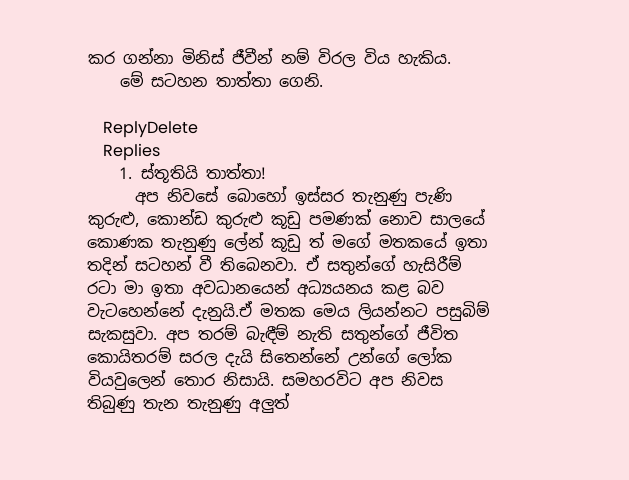කර ගන්නා මිනිස් ජීවීන් නම් විරල විය හැකිය.
    මේ සටහන තාත්තා ගෙනි.

    ReplyDelete
    Replies
    1. ස්තූතියි තාත්තා!
      අප නිවසේ බොහෝ ඉස්සර තැනුණු පැණි කුරුළු, කොන්ඩ කුරුළු කූඩු පමණක් නොව සාලයේ කොණක තැනුණු ලේන් කූඩු ත් මගේ මතකයේ ඉතා තදින් සටහන් වී තිබෙනවා. ඒ සතුන්ගේ හැසිරීම් රටා මා ඉතා අවධානයෙන් අධ්‍යයනය කළ බව වැටහෙන්නේ දැනුයි.ඒ මතක මෙය ලියන්නට පසුබිම් සැකසුවා. අප තරම් බැඳීම් නැති සතුන්ගේ ජීවිත කොයිතරම් සරල දැයි සිතෙන්නේ උන්ගේ ලෝක වියවුලෙන් තොර නිසායි. සමහරවිට අප නිවස තිබුණු තැන තැනුණු අලුත්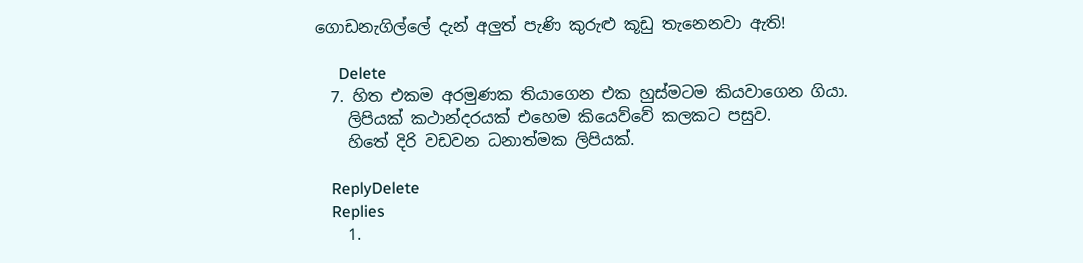ගොඩනැගිල්ලේ දැන් අලුත් පැණි කුරුළු කූඩු තැනෙනවා ඇති!

      Delete
  7. හිත එකම අරමුණක තියාගෙන එක හුස්මටම කියවාගෙන ගියා.
    ලිපියක් කථාන්දරයක් එහෙම කියෙව්වේ කලකට පසුව.
    හිතේ දිරි වඩවන ධනාත්මක ලිපියක්.

    ReplyDelete
    Replies
    1.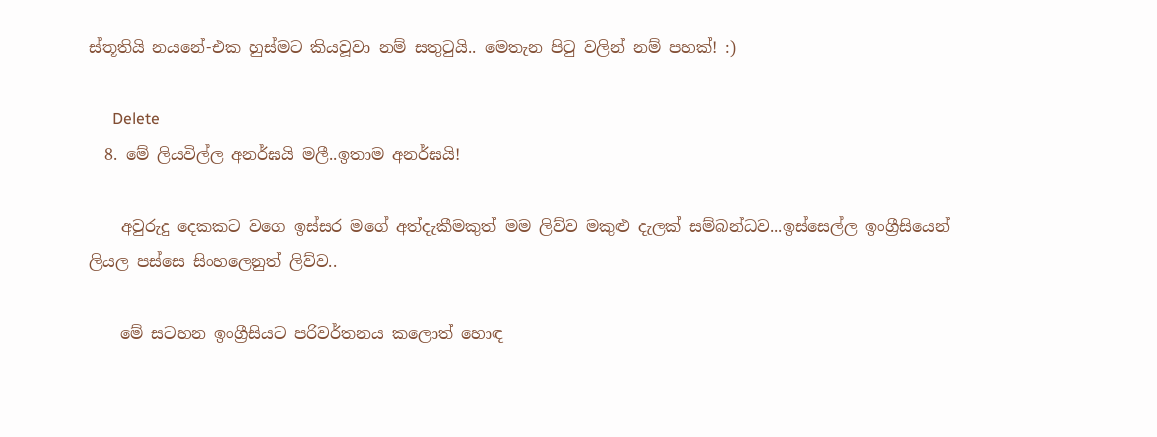ස්තූතියි නයනේ-එක හුස්මට කියවූවා නම් සතුටුයි.. මෙතැන පිටු වලින් නම් පහක්! :)

      Delete
  8. මේ ලියවිල්ල අනර්ඝයි මලී..ඉතාම අනර්ඝයි!

    අවුරුදු දෙකකට වගෙ ඉස්සර මගේ අත්දැකීමකුත් මම ලිව්ව මකුළු දැලක් සම්බන්ධව...ඉස්සෙල්ල ඉංග්‍රීසියෙන් ලියල පස්සෙ සිංහලෙනුත් ලිව්ව..

    මේ සටහන ඉංග්‍රීසියට පරිවර්තනය කලොත් හොඳ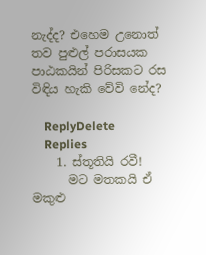නැද්ද? එහෙම උනොත් තව පුළුල් පරාසයක පාඨකයින් පිරිසකට රස විඳිය හැකි වේවි නේද?

    ReplyDelete
    Replies
    1. ස්තූතියි රවී!
      මට මතකයි ඒ මකුළු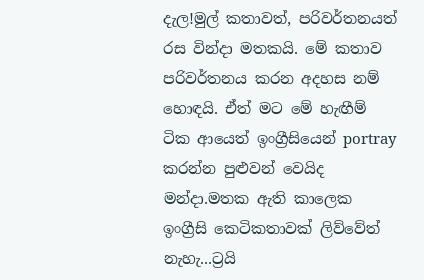දැල!මුල් කතාවත්, පරිවර්තනයත් රස වින්දා මතකයි. මේ කතාව පරිවර්තනය කරන අදහස නම් හොඳයි. ඒත් මට මේ හැඟීම් ටික ආයෙත් ඉංග්‍රීසියෙන් portray කරන්න පුළුවන් වෙයිද මන්දා.මතක ඇති කාලෙක ඉංග්‍රීසි කෙටිකතාවක් ලිව්වේත් නැහැ...ට්‍රයි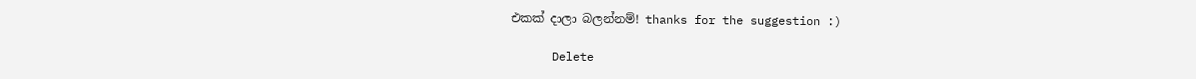එකක් දාලා බලන්නම්! thanks for the suggestion :)

      Delete